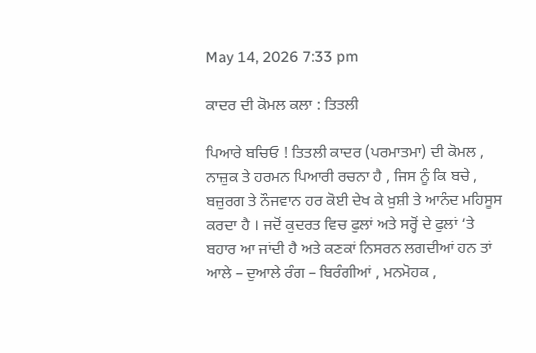May 14, 2026 7:33 pm

ਕਾਦਰ ਦੀ ਕੋਮਲ ਕਲਾ : ਤਿਤਲੀ

ਪਿਆਰੇ ਬਚਿਓ ! ਤਿਤਲੀ ਕਾਦਰ (ਪਰਮਾਤਮਾ) ਦੀ ਕੋਮਲ , ਨਾਜ਼ੁਕ ਤੇ ਹਰਮਨ ਪਿਆਰੀ ਰਚਨਾ ਹੈ , ਜਿਸ ਨੂੰ ਕਿ ਬਚੇ , ਬਜ਼ੁਰਗ ਤੇ ਨੌਜਵਾਨ ਹਰ ਕੋਈ ਦੇਖ ਕੇ ਖ਼ੁਸ਼ੀ ਤੇ ਆਨੰਦ ਮਹਿਸੂਸ ਕਰਦਾ ਹੈ । ਜਦੋਂ ਕੁਦਰਤ ਵਿਚ ਫੁਲਾਂ ਅਤੇ ਸਰ੍ਹੋਂ ਦੇ ਫੁਲਾਂ ‘ਤੇ ਬਹਾਰ ਆ ਜਾਂਦੀ ਹੈ ਅਤੇ ਕਣਕਾਂ ਨਿਸਰਨ ਲਗਦੀਆਂ ਹਨ ਤਾਂ ਆਲੇ – ਦੁਆਲੇ ਰੰਗ – ਬਿਰੰਗੀਆਂ , ਮਨਮੋਹਕ ,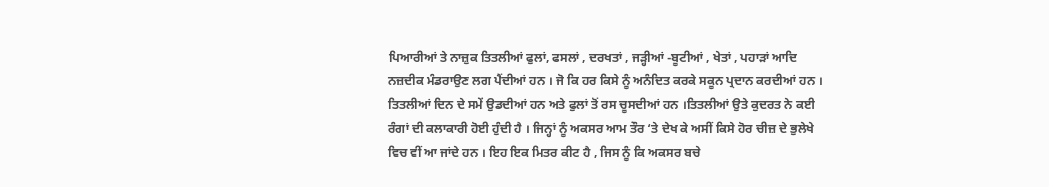ਪਿਆਰੀਆਂ ਤੇ ਨਾਜ਼ੁਕ ਤਿਤਲੀਆਂ ਫੁਲਾਂ, ਫਸਲਾਂ , ਦਰਖਤਾਂ , ਜੜ੍ਹੀਆਂ -ਬੂਟੀਆਂ , ਖੇਤਾਂ , ਪਹਾੜਾਂ ਆਦਿ ਨਜ਼ਦੀਕ ਮੰਡਰਾਉਣ ਲਗ ਪੈਂਦੀਆਂ ਹਨ । ਜੋ ਕਿ ਹਰ ਕਿਸੇ ਨੂੰ ਅਨੰਦਿਤ ਕਰਕੇ ਸਕੂਨ ਪ੍ਰਦਾਨ ਕਰਦੀਆਂ ਹਨ । ਤਿਤਲੀਆਂ ਦਿਨ ਦੇ ਸਮੇਂ ਉਡਦੀਆਂ ਹਨ ਅਤੇ ਫੁਲਾਂ ਤੋਂ ਰਸ ਚੂਸਦੀਆਂ ਹਨ ।ਤਿਤਲੀਆਂ ਉਤੇ ਕੁਦਰਤ ਨੇ ਕਈ ਰੰਗਾਂ ਦੀ ਕਲਾਕਾਰੀ ਹੋਈ ਹੁੰਦੀ ਹੈ । ਜਿਨ੍ਹਾਂ ਨੂੰ ਅਕਸਰ ਆਮ ਤੌਰ ‘ਤੇ ਦੇਖ ਕੇ ਅਸੀਂ ਕਿਸੇ ਹੋਰ ਚੀਜ਼ ਦੇ ਭੁਲੇਖੇ ਵਿਚ ਵੀਂ ਆ ਜਾਂਦੇ ਹਨ । ਇਹ ਇਕ ਮਿਤਰ ਕੀਟ ਹੈ , ਜਿਸ ਨੂੰ ਕਿ ਅਕਸਰ ਬਚੇ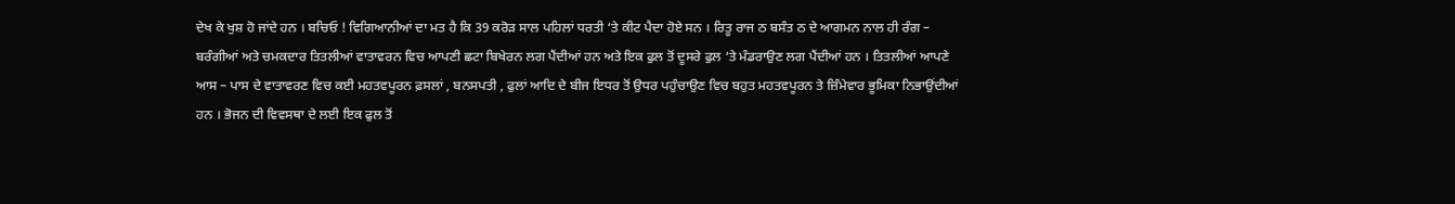ਦੇਖ ਕੇ ਖੁਸ਼ ਹੋ ਜਾਂਦੇ ਹਨ । ਬਚਿਓ ! ਵਿਗਿਆਨੀਆਂ ਦਾ ਮਤ ਹੈ ਕਿ 39 ਕਰੋੜ ਸਾਲ ਪਹਿਲਾਂ ਧਰਤੀ ‘ਤੇ ਕੀਟ ਪੈਦਾ ਹੋਏ ਸਨ । ਰਿਤੂ ਰਾਜ ਠ ਬਸੰਤ ਠ ਦੇ ਆਗਮਨ ਨਾਲ ਹੀ ਰੰਗ – ਬਰੰਗੀਆਂ ਅਤੇ ਚਮਕਦਾਰ ਤਿਤਲੀਆਂ ਵਾਤਾਵਰਨ ਵਿਚ ਆਪਣੀ ਛਟਾ ਬਿਖੇਰਨ ਲਗ ਪੈਂਦੀਆਂ ਹਨ ਅਤੇ ਇਕ ਫੁਲ ਤੋਂ ਦੂਸਰੇ ਫੁਲ ‘ਤੇ ਮੰਡਰਾਉਣ ਲਗ ਪੈਂਦੀਆਂ ਹਨ । ਤਿਤਲੀਆਂ ਆਪਣੇ ਆਸ – ਪਾਸ ਦੇ ਵਾਤਾਵਰਣ ਵਿਚ ਕਈ ਮਹਤਵਪੂਰਨ ਫ਼ਸਲਾਂ , ਬਨਸਪਤੀ , ਫੁਲਾਂ ਆਦਿ ਦੇ ਬੀਜ ਇਧਰ ਤੋਂ ਉਧਰ ਪਹੁੰਚਾਉਣ ਵਿਚ ਬਹੁਤ ਮਹਤਵਪੂਰਨ ਤੇ ਜ਼ਿੰਮੇਵਾਰ ਭੂਮਿਕਾ ਨਿਭਾਉਂਦੀਆਂ ਹਨ । ਭੋਜਨ ਦੀ ਵਿਵਸਥਾ ਦੇ ਲਈ ਇਕ ਫੁਲ ਤੋਂ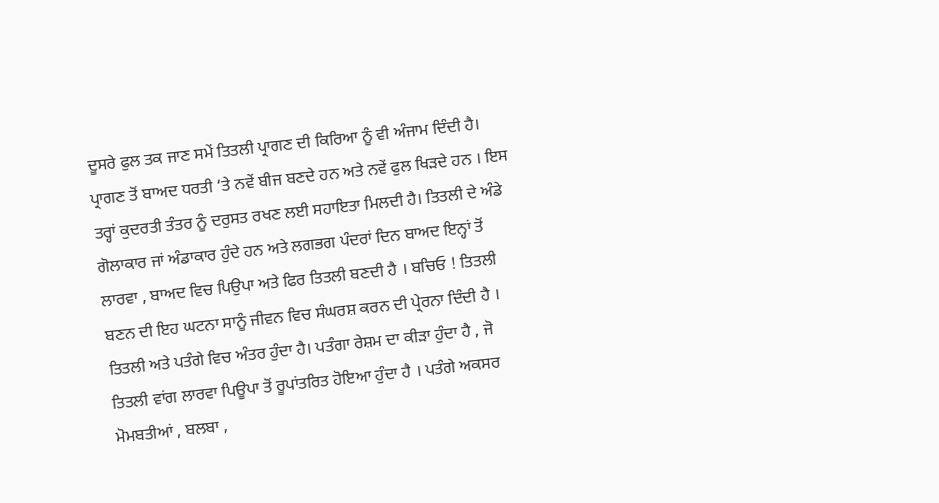ਦੂਸਰੇ ਫੁਲ ਤਕ ਜਾਣ ਸਮੇਂ ਤਿਤਲੀ ਪ੍ਰਾਗਣ ਦੀ ਕਿਰਿਆ ਨੂੰ ਵੀ ਅੰਜਾਮ ਦਿੰਦੀ ਹੈ। ਪ੍ਰਾਗਣ ਤੋਂ ਬਾਅਦ ਧਰਤੀ ‘ਤੇ ਨਵੇਂ ਬੀਜ ਬਣਦੇ ਹਨ ਅਤੇ ਨਵੇਂ ਫੁਲ ਖਿੜਦੇ ਹਨ । ਇਸ ਤਰ੍ਹਾਂ ਕੁਦਰਤੀ ਤੰਤਰ ਨੂੰ ਦਰੁਸਤ ਰਖਣ ਲਈ ਸਹਾਇਤਾ ਮਿਲਦੀ ਹੈ। ਤਿਤਲੀ ਦੇ ਅੰਡੇ ਗੋਲਾਕਾਰ ਜਾਂ ਅੰਡਾਕਾਰ ਹੁੰਦੇ ਹਨ ਅਤੇ ਲਗਭਗ ਪੰਦਰਾਂ ਦਿਨ ਬਾਅਦ ਇਨ੍ਹਾਂ ਤੋਂ ਲਾਰਵਾ , ਬਾਅਦ ਵਿਚ ਪਿਉਪਾ ਅਤੇ ਫਿਰ ਤਿਤਲੀ ਬਣਦੀ ਹੈ । ਬਚਿਓ ! ਤਿਤਲੀ ਬਣਨ ਦੀ ਇਹ ਘਟਨਾ ਸਾਨੂੰ ਜੀਵਨ ਵਿਚ ਸੰਘਰਸ਼ ਕਰਨ ਦੀ ਪ੍ਰੇਰਨਾ ਦਿੰਦੀ ਹੈ । ਤਿਤਲੀ ਅਤੇ ਪਤੰਗੇ ਵਿਚ ਅੰਤਰ ਹੁੰਦਾ ਹੈ। ਪਤੰਗਾ ਰੇਸ਼ਮ ਦਾ ਕੀੜਾ ਹੁੰਦਾ ਹੈ , ਜੋ ਤਿਤਲੀ ਵਾਂਗ ਲਾਰਵਾ ਪਿਊਪਾ ਤੋਂ ਰੂਪਾਂਤਰਿਤ ਹੋਇਆ ਹੁੰਦਾ ਹੈ । ਪਤੰਗੇ ਅਕਸਰ ਮੋਮਬਤੀਆਂ , ਬਲਬਾ ,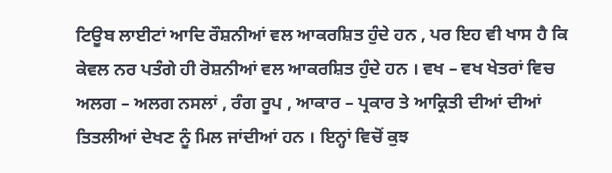ਟਿਊਬ ਲਾਈਟਾਂ ਆਦਿ ਰੌਸ਼ਨੀਆਂ ਵਲ ਆਕਰਸ਼ਿਤ ਹੁੰਦੇ ਹਨ , ਪਰ ਇਹ ਵੀ ਖਾਸ ਹੈ ਕਿ ਕੇਵਲ ਨਰ ਪਤੰਗੇ ਹੀ ਰੋਸ਼ਨੀਆਂ ਵਲ ਆਕਰਸ਼ਿਤ ਹੁੰਦੇ ਹਨ । ਵਖ – ਵਖ ਖੇਤਰਾਂ ਵਿਚ ਅਲਗ – ਅਲਗ ਨਸਲਾਂ , ਰੰਗ ਰੂਪ , ਆਕਾਰ – ਪ੍ਰਕਾਰ ਤੇ ਆਕ੍ਰਿਤੀ ਦੀਆਂ ਦੀਆਂ ਤਿਤਲੀਆਂ ਦੇਖਣ ਨੂੰ ਮਿਲ ਜਾਂਦੀਆਂ ਹਨ । ਇਨ੍ਹਾਂ ਵਿਚੋਂ ਕੁਝ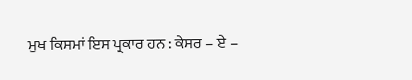ਮੁਖ ਕਿਸਮਾਂ ਇਸ ਪ੍ਰਕਾਰ ਹਨ : ਕੇਸਰ – ਏ –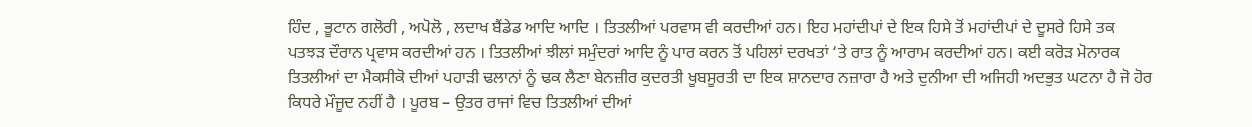ਹਿੰਦ , ਭੂਟਾਨ ਗਲੋਰੀ , ਅਪੋਲੋ , ਲਦਾਖ ਬੈਂਡੇਡ ਆਦਿ ਆਦਿ । ਤਿਤਲੀਆਂ ਪਰਵਾਸ ਵੀ ਕਰਦੀਆਂ ਹਨ। ਇਹ ਮਹਾਂਦੀਪਾਂ ਦੇ ਇਕ ਹਿਸੇ ਤੋਂ ਮਹਾਂਦੀਪਾਂ ਦੇ ਦੂਸਰੇ ਹਿਸੇ ਤਕ ਪਤਝੜ ਦੌਰਾਨ ਪ੍ਰਵਾਸ ਕਰਦੀਆਂ ਹਨ । ਤਿਤਲੀਆਂ ਝੀਲਾਂ ਸਮੁੰਦਰਾਂ ਆਦਿ ਨੂੰ ਪਾਰ ਕਰਨ ਤੋਂ ਪਹਿਲਾਂ ਦਰਖਤਾਂ ‘ਤੇ ਰਾਤ ਨੂੰ ਆਰਾਮ ਕਰਦੀਆਂ ਹਨ। ਕਈ ਕਰੋੜ ਮੋਨਾਰਕ ਤਿਤਲੀਆਂ ਦਾ ਮੈਕਸੀਕੋ ਦੀਆਂ ਪਹਾੜੀ ਢਲਾਨਾਂ ਨੂੰ ਢਕ ਲੈਣਾ ਬੇਨਜ਼ੀਰ ਕੁਦਰਤੀ ਖੂਬਸੂਰਤੀ ਦਾ ਇਕ ਸ਼ਾਨਦਾਰ ਨਜ਼ਾਰਾ ਹੈ ਅਤੇ ਦੁਨੀਆ ਦੀ ਅਜਿਹੀ ਅਦਭੁਤ ਘਟਨਾ ਹੈ ਜੋ ਹੋਰ ਕਿਧਰੇ ਮੌਜੂਦ ਨਹੀਂ ਹੈ । ਪੂਰਬ – ਉਤਰ ਰਾਜਾਂ ਵਿਚ ਤਿਤਲੀਆਂ ਦੀਆਂ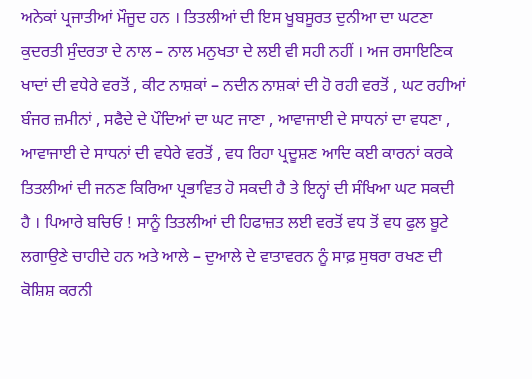ਅਨੇਕਾਂ ਪ੍ਰਜਾਤੀਆਂ ਮੌਜੂਦ ਹਨ । ਤਿਤਲੀਆਂ ਦੀ ਇਸ ਖੂਬਸੂਰਤ ਦੁਨੀਆ ਦਾ ਘਟਣਾ ਕੁਦਰਤੀ ਸੁੰਦਰਤਾ ਦੇ ਨਾਲ – ਨਾਲ ਮਨੁਖਤਾ ਦੇ ਲਈ ਵੀ ਸਹੀ ਨਹੀਂ । ਅਜ ਰਸਾਇਣਿਕ ਖਾਦਾਂ ਦੀ ਵਧੇਰੇ ਵਰਤੋਂ , ਕੀਟ ਨਾਸ਼ਕਾਂ – ਨਦੀਨ ਨਾਸ਼ਕਾਂ ਦੀ ਹੋ ਰਹੀ ਵਰਤੋਂ , ਘਟ ਰਹੀਆਂ ਬੰਜਰ ਜ਼ਮੀਨਾਂ , ਸਫੈਦੇ ਦੇ ਪੌਦਿਆਂ ਦਾ ਘਟ ਜਾਣਾ , ਆਵਾਜਾਈ ਦੇ ਸਾਧਨਾਂ ਦਾ ਵਧਣਾ , ਆਵਾਜਾਈ ਦੇ ਸਾਧਨਾਂ ਦੀ ਵਧੇਰੇ ਵਰਤੋਂ , ਵਧ ਰਿਹਾ ਪ੍ਰਦੂਸ਼ਣ ਆਦਿ ਕਈ ਕਾਰਨਾਂ ਕਰਕੇ ਤਿਤਲੀਆਂ ਦੀ ਜਨਣ ਕਿਰਿਆ ਪ੍ਰਭਾਵਿਤ ਹੋ ਸਕਦੀ ਹੈ ਤੇ ਇਨ੍ਹਾਂ ਦੀ ਸੰਖਿਆ ਘਟ ਸਕਦੀ ਹੈ । ਪਿਆਰੇ ਬਚਿਓ ! ਸਾਨੂੰ ਤਿਤਲੀਆਂ ਦੀ ਹਿਫਾਜ਼ਤ ਲਈ ਵਰਤੋਂ ਵਧ ਤੋਂ ਵਧ ਫੁਲ ਬੂਟੇ ਲਗਾਉਣੇ ਚਾਹੀਦੇ ਹਨ ਅਤੇ ਆਲੇ – ਦੁਆਲੇ ਦੇ ਵਾਤਾਵਰਨ ਨੂੰ ਸਾਫ਼ ਸੁਥਰਾ ਰਖਣ ਦੀ ਕੋਸ਼ਿਸ਼ ਕਰਨੀ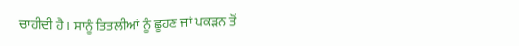ਚਾਹੀਦੀ ਹੈ। ਸਾਨੂੰ ਤਿਤਲੀਆਂ ਨੂੰ ਛੂਹਣ ਜਾਂ ਪਕੜਨ ਤੋਂ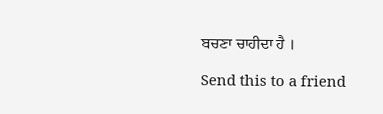ਬਚਣਾ ਚਾਹੀਦਾ ਹੈ ।

Send this to a friend